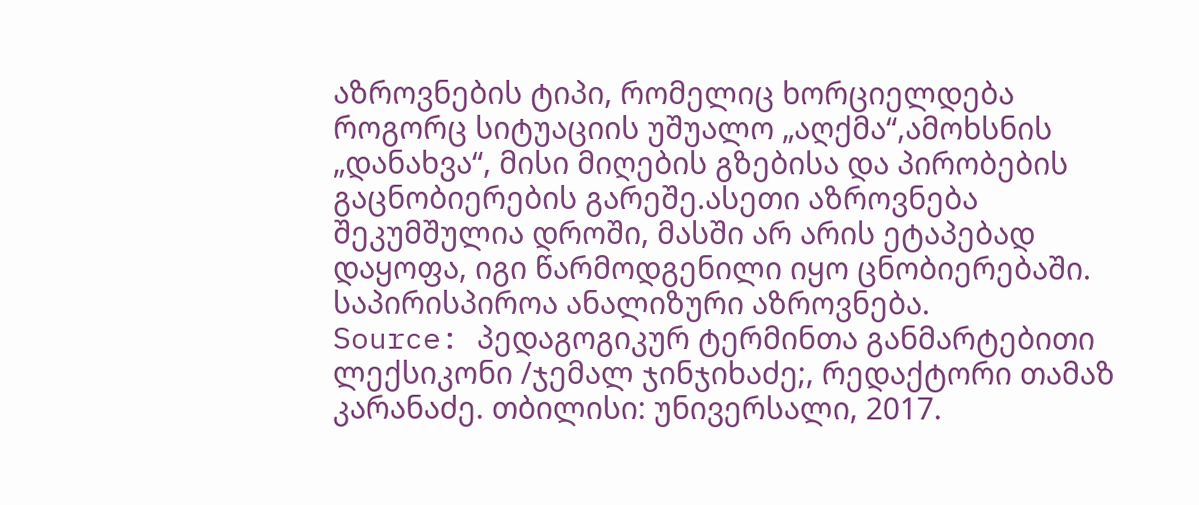აზროვნების ტიპი, რომელიც ხორციელდება როგორც სიტუაციის უშუალო „აღქმა“,ამოხსნის „დანახვა“, მისი მიღების გზებისა და პირობების გაცნობიერების გარეშე.ასეთი აზროვნება შეკუმშულია დროში, მასში არ არის ეტაპებად დაყოფა, იგი წარმოდგენილი იყო ცნობიერებაში. საპირისპიროა ანალიზური აზროვნება.
Source: პედაგოგიკურ ტერმინთა განმარტებითი ლექსიკონი /ჯემალ ჯინჯიხაძე;, რედაქტორი თამაზ კარანაძე. თბილისი: უნივერსალი, 2017.